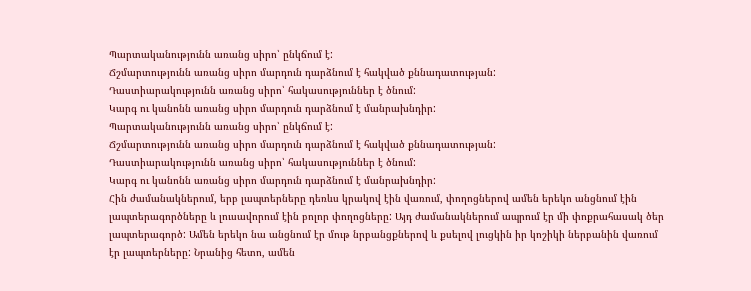Պարտականությունն առանց սիրո՝ ընկճում է:
Ճշմարտությունն առանց սիրո մարդուն դարձնում է հակված քննադատության:
Դաստիարակությունն առանց սիրո՝ հակասություններ է ծնում:
Կարգ ու կանոնն առանց սիրո մարդուն դարձնում է մանրախնդիր:
Պարտականությունն առանց սիրո՝ ընկճում է:
Ճշմարտությունն առանց սիրո մարդուն դարձնում է հակված քննադատության:
Դաստիարակությունն առանց սիրո՝ հակասություններ է ծնում:
Կարգ ու կանոնն առանց սիրո մարդուն դարձնում է մանրախնդիր:
Հին ժամանակներում, երբ լապտերները դեռևս կրակով էին վառում, փողոցներով ամեն երեկո անցնում էին լապտերագործները և լուսավորում էին բոլոր փողոցները: Այդ ժամանակներում ապրում էր մի փոքրահասակ ծեր լապտերագործ: Ամեն երեկո նա անցնում էր մութ նրբանցքներով և քսելով լուցկին իր կոշիկի ներբանին վառում էր լապտերները: Նրանից հետո, ամեն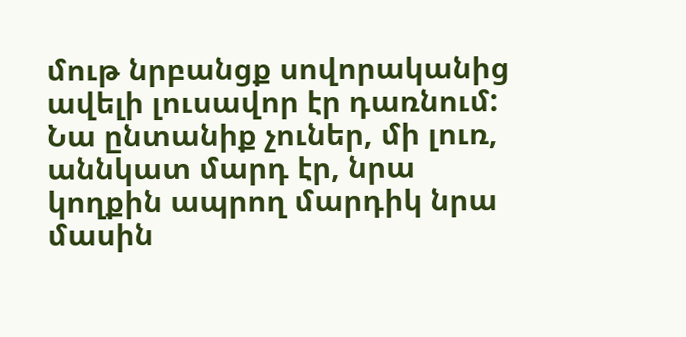մութ նրբանցք սովորականից ավելի լուսավոր էր դառնում:
Նա ընտանիք չուներ, մի լուռ, աննկատ մարդ էր, նրա կողքին ապրող մարդիկ նրա մասին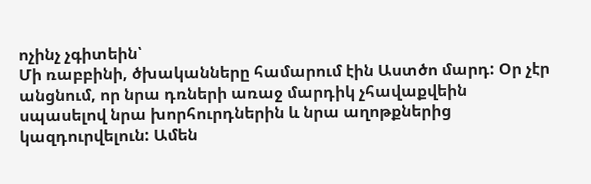ոչինչ չգիտեին՝
Մի ռաբբինի, ծխականները համարում էին Աստծո մարդ: Օր չէր անցնում, որ նրա դռների առաջ մարդիկ չհավաքվեին սպասելով նրա խորհուրդներին և նրա աղոթքներից կազդուրվելուն: Ամեն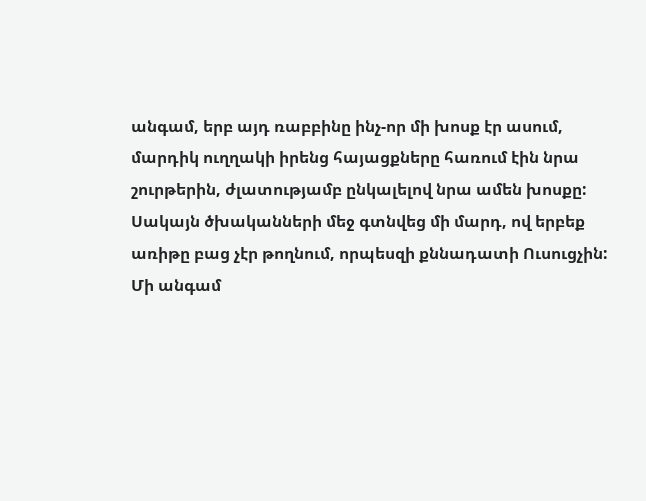անգամ, երբ այդ ռաբբինը ինչ-որ մի խոսք էր ասում, մարդիկ ուղղակի իրենց հայացքները հառում էին նրա շուրթերին, ժլատությամբ ընկալելով նրա ամեն խոսքը:
Սակայն ծխականների մեջ գտնվեց մի մարդ, ով երբեք առիթը բաց չէր թողնում, որպեսզի քննադատի Ուսուցչին:
Մի անգամ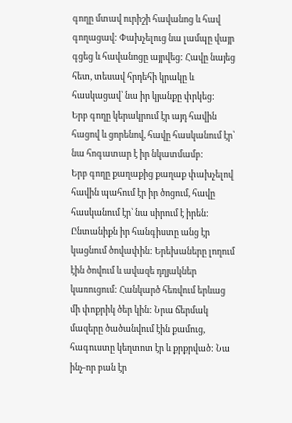գողը մտավ ուրիշի հավանոց և հավ գողացավ: Փախչելուց նա լամպը վայր գցեց և հավանոցը այրվեց: Հավը նայեց հետ, տեսավ հրդեհի կրակը և հասկացավ՝ նա իր կյանքը փրկեց:
Երբ գողը կերակրում էր այդ հավին հացով և ցորենով, հավը հասկանում էր՝ նա հոգատար է իր նկատմամբ:
Երբ գողը քաղաքից քաղաք փախչելով հավին պահում էր իր ծոցում, հավը հասկանում էր՝ նա սիրում է իրեն:
Ընտանիքն իր հանգիստը անց էր կացնում ծովափին: Երեխաները լողում էին ծովում և ավազե դղյակներ կառուցում: Հանկարծ հեռվում երևաց մի փոքրիկ ծեր կին: Նրա ճերմակ մազերը ծածանվում էին քամուց, հագուստը կեղտոտ էր և քրքրված: Նա ինչ-որ բան էր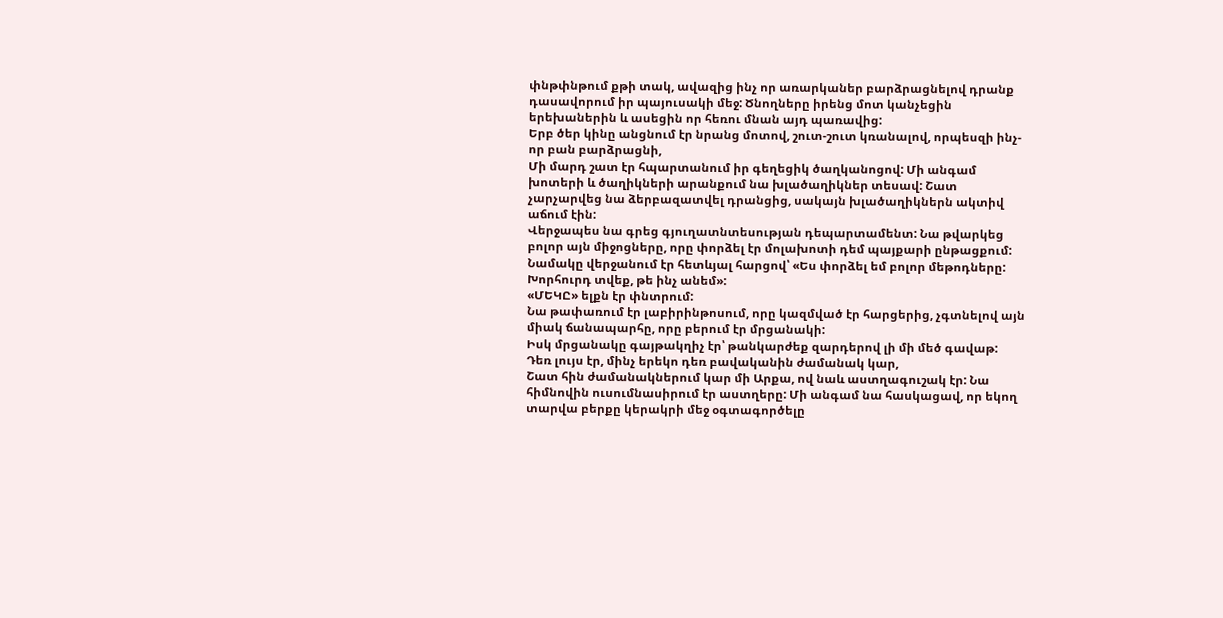փնթփնթում քթի տակ, ավազից ինչ որ առարկաներ բարձրացնելով դրանք դասավորում իր պայուսակի մեջ: Ծնողները իրենց մոտ կանչեցին երեխաներին և ասեցին որ հեռու մնան այդ պառավից:
Երբ ծեր կինը անցնում էր նրանց մոտով, շուտ-շուտ կռանալով, որպեսզի ինչ-որ բան բարձրացնի,
Մի մարդ շատ էր հպարտանում իր գեղեցիկ ծաղկանոցով: Մի անգամ խոտերի և ծաղիկների արանքում նա խլածաղիկներ տեսավ: Շատ չարչարվեց նա ձերբազատվել դրանցից, սակայն խլածաղիկներն ակտիվ աճում էին:
Վերջապես նա գրեց գյուղատնտեսության դեպարտամենտ: Նա թվարկեց բոլոր այն միջոցները, որը փորձել էր մոլախոտի դեմ պայքարի ընթացքում: Նամակը վերջանում էր հետևյալ հարցով՝ «Ես փորձել եմ բոլոր մեթոդները: Խորհուրդ տվեք, թե ինչ անեմ»:
«ՄԵԿԸ» ելքն էր փնտրում:
Նա թափառում էր լաբիրինթոսում, որը կազմված էր հարցերից, չգտնելով այն միակ ճանապարհը, որը բերում էր մրցանակի:
Իսկ մրցանակը գայթակղիչ էր՝ թանկարժեք զարդերով լի մի մեծ գավաթ:
Դեռ լույս էր, մինչ երեկո դեռ բավականին ժամանակ կար,
Շատ հին ժամանակներում կար մի Արքա, ով նաև աստղագուշակ էր: Նա հիմնովին ուսումնասիրում էր աստղերը: Մի անգամ նա հասկացավ, որ եկող տարվա բերքը կերակրի մեջ օգտագործելը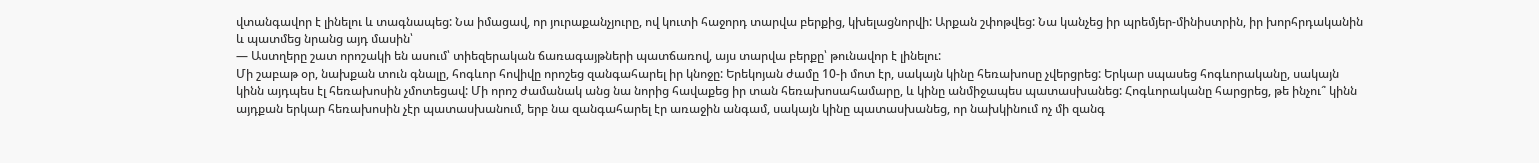վտանգավոր է լինելու և տագնապեց: Նա իմացավ, որ յուրաքանչյուրը, ով կուտի հաջորդ տարվա բերքից, կխելացնորվի: Արքան շփոթվեց: Նա կանչեց իր պրեմյեր-մինիստրին, իր խորհրդականին և պատմեց նրանց այդ մասին՝
— Աստղերը շատ որոշակի են ասում՝ տիեզերական ճառագայթների պատճառով, այս տարվա բերքը՝ թունավոր է լինելու:
Մի շաբաթ օր, նախքան տուն գնալը, հոգևոր հովիվը որոշեց զանգահարել իր կնոջը: Երեկոյան ժամը 10-ի մոտ էր, սակայն կինը հեռախոսը չվերցրեց: Երկար սպասեց հոգևորականը, սակայն կինն այդպես էլ հեռախոսին չմոտեցավ: Մի որոշ ժամանակ անց նա նորից հավաքեց իր տան հեռախոսահամարը, և կինը անմիջապես պատասխանեց: Հոգևորականը հարցրեց, թե ինչու՞ կինն այդքան երկար հեռախոսին չէր պատասխանում, երբ նա զանգահարել էր առաջին անգամ, սակայն կինը պատասխանեց, որ նախկինում ոչ մի զանգ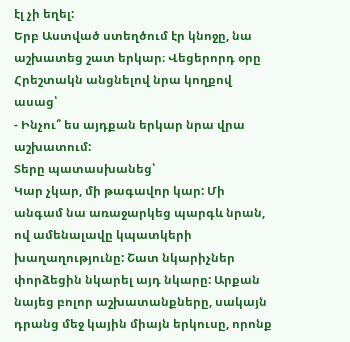էլ չի եղել:
Երբ Աստված ստեղծում էր կնոջը, նա աշխատեց շատ երկար։ Վեցերորդ օրը Հրեշտակն անցնելով նրա կողքով ասաց՝
- Ինչու՞ ես այդքան երկար նրա վրա աշխատում:
Տերը պատասխանեց՝
Կար չկար, մի թագավոր կար: Մի անգամ նա առաջարկեց պարգև նրան, ով ամենալավը կպատկերի խաղաղությունը: Շատ նկարիչներ փորձեցին նկարել այդ նկարը: Արքան նայեց բոլոր աշխատանքները, սակայն դրանց մեջ կային միայն երկուսը, որոնք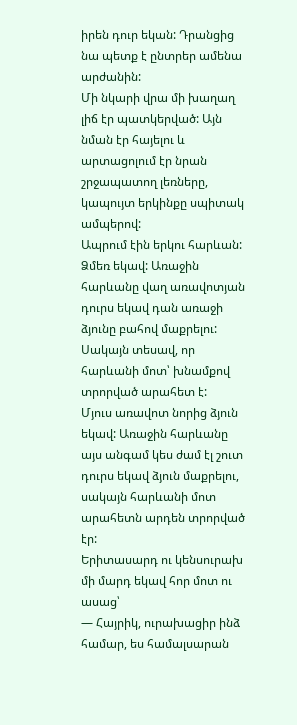իրեն դուր եկան: Դրանցից նա պետք է ընտրեր ամենա արժանին:
Մի նկարի վրա մի խաղաղ լիճ էր պատկերված: Այն նման էր հայելու և արտացոլում էր նրան շրջապատող լեռները, կապույտ երկինքը սպիտակ ամպերով:
Ապրում էին երկու հարևան: Ձմեռ եկավ: Առաջին հարևանը վաղ առավոտյան դուրս եկավ դան առաջի ձյունը բահով մաքրելու:
Սակայն տեսավ, որ հարևանի մոտ՝ խնամքով տրորված արահետ է:
Մյուս առավոտ նորից ձյուն եկավ: Առաջին հարևանը այս անգամ կես ժամ էլ շուտ դուրս եկավ ձյուն մաքրելու, սակայն հարևանի մոտ արահետն արդեն տրորված էր:
Երիտասարդ ու կենսուրախ մի մարդ եկավ հոր մոտ ու ասաց՝
— Հայրիկ, ուրախացիր ինձ համար, ես համալսարան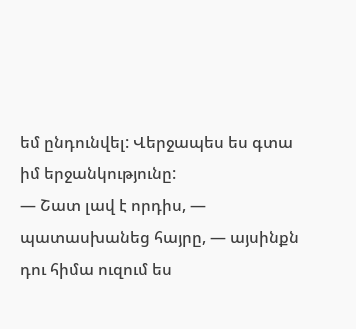եմ ընդունվել: Վերջապես ես գտա իմ երջանկությունը:
— Շատ լավ է որդիս, — պատասխանեց հայրը, — այսինքն դու հիմա ուզում ես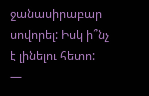ջանասիրաբար սովորել: Իսկ ի՞նչ է լինելու հետո:
—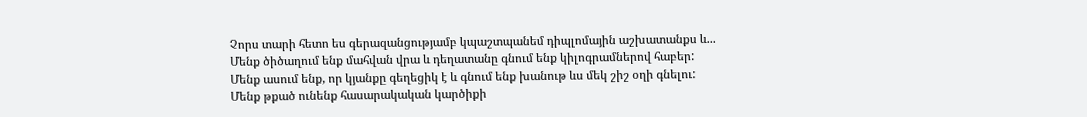Չորս տարի հետո ես գերազանցությամբ կպաշտպանեմ դիպլոմային աշխատանքս և...
Մենք ծիծաղում ենք մահվան վրա և դեղատանը գնում ենք կիլոգրամներով հաբեր:
Մենք ասում ենք, որ կյանքը գեղեցիկ է և գնում ենք խանութ ևս մեկ շիշ օղի գնելու:
Մենք թքած ունենք հասարակական կարծիքի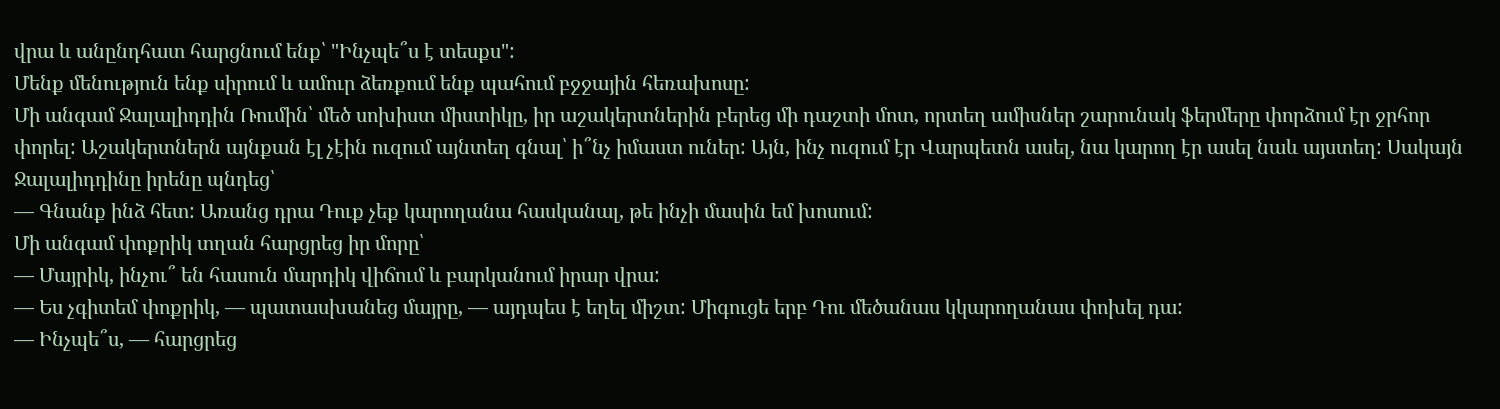վրա և անընդհատ հարցնում ենք՝ "Ինչպե՞ս է տեսքս":
Մենք մենություն ենք սիրում և ամուր ձեռքում ենք պահում բջջային հեռախոսը:
Մի անգամ Ջալալիդդին Ռումին՝ մեծ սոխիստ միստիկը, իր աշակերտներին բերեց մի դաշտի մոտ, որտեղ ամիսներ շարունակ ֆերմերը փորձում էր ջրհոր փորել: Աշակերտներն այնքան էլ չէին ուզում այնտեղ գնալ՝ ի՞նչ իմաստ ուներ: Այն, ինչ ուզում էր Վարպետն ասել, նա կարող էր ասել նաև այստեղ: Սակայն Ջալալիդդինը իրենը պնդեց՝
— Գնանք ինձ հետ: Առանց դրա Դուք չեք կարողանա հասկանալ, թե ինչի մասին եմ խոսում:
Մի անգամ փոքրիկ տղան հարցրեց իր մորը՝
— Մայրիկ, ինչու՞ են հասուն մարդիկ վիճում և բարկանում իրար վրա:
— Ես չգիտեմ փոքրիկ, — պատասխանեց մայրը, — այդպես է եղել միշտ: Միգուցե երբ Դու մեծանաս կկարողանաս փոխել դա:
— Ինչպե՞ս, — հարցրեց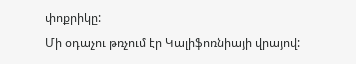փոքրիկը:
Մի օդաչու թռչում էր Կալիֆոռնիայի վրայով: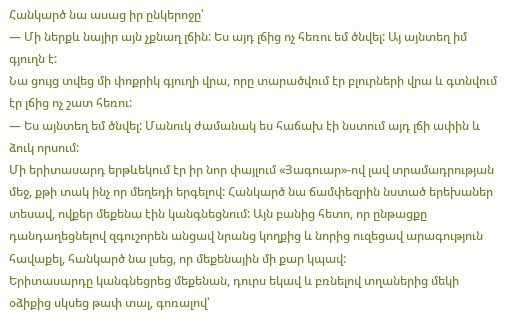Հանկարծ նա ասաց իր ընկերոջը՝
— Մի ներքև նայիր այն չքնաղ լճին: Ես այդ լճից ոչ հեռու եմ ծնվել: Այ այնտեղ իմ գյուղն է:
Նա ցույց տվեց մի փոքրիկ գյուղի վրա, որը տարածվում էր բլուրների վրա և գտնվում էր լճից ոչ շատ հեռու:
— Ես այնտեղ եմ ծնվել: Մանուկ ժամանակ ես հաճախ էի նստում այդ լճի ափին և ձուկ որսում:
Մի երիտասարդ երթևեկում էր իր նոր փայլում «Յագուար»-ով լավ տրամադրության մեջ, քթի տակ ինչ որ մեղեդի երգելով: Հանկարծ նա ճամփեզրին նստած երեխաներ տեսավ, ովքեր մեքենա էին կանգնեցնում: Այն բանից հետո, որ ընթացքը դանդաղեցնելով զգուշորեն անցավ նրանց կողքից և նորից ուզեցավ արագություն հավաքել, հանկարծ նա լսեց, որ մեքենային մի քար կպավ:
Երիտասարդը կանգնեցրեց մեքենան, դուրս եկավ և բռնելով տղաներից մեկի օձիքից սկսեց թափ տալ, գոռալով՝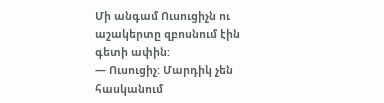Մի անգամ Ուսուցիչն ու աշակերտը զբոսնում էին գետի ափին:
— Ուսուցիչ: Մարդիկ չեն հասկանում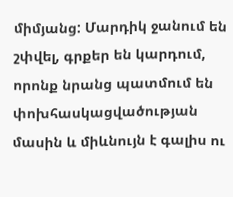միմյանց: Մարդիկ ջանում են շփվել, գրքեր են կարդում, որոնք նրանց պատմում են փոխհասկացվածության մասին և միևնույն է գալիս ու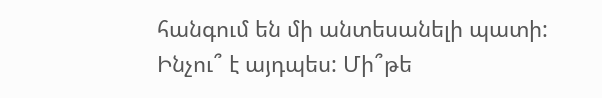հանգում են մի անտեսանելի պատի: Ինչու՞ է այդպես: Մի՞թե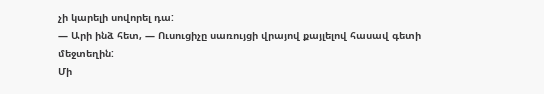չի կարելի սովորել դա:
— Արի ինձ հետ, — Ուսուցիչը սառույցի վրայով քայլելով հասավ գետի մեջտեղին:
Մի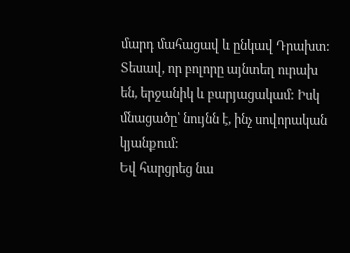մարդ մահացավ և ընկավ Դրախտ: Տեսավ, որ բոլորը այնտեղ ուրախ են, երջանիկ և բարյացակամ: Իսկ մնացածը՝ նույնն է, ինչ սովորական կյանքում:
Եվ հարցրեց նա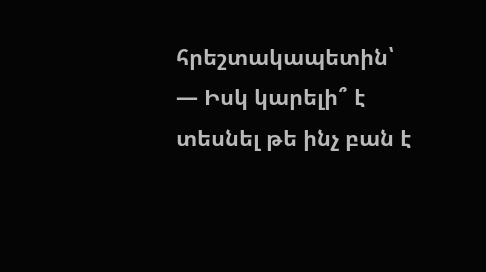հրեշտակապետին՝
— Իսկ կարելի՞ է տեսնել թե ինչ բան է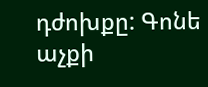դժոխքը: Գոնե աչքի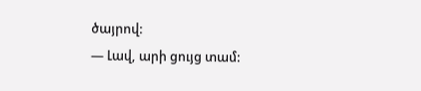ծայրով:
— Լավ, արի ցույց տամ: